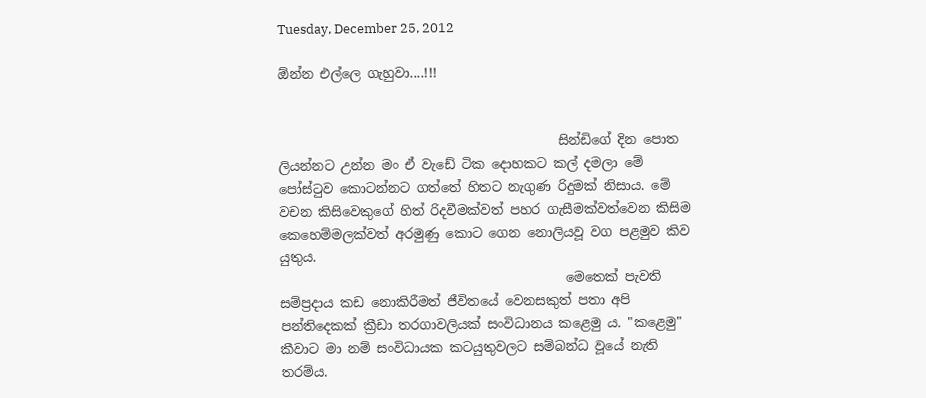Tuesday, December 25, 2012

ඕන්න එල්ලෙ ගැහුවා....!!!


                                           සින්ඩිගේ දින පොත ලියන්නට උන්න මං ඒ වැඩේ ටික දොහකට කල් දමලා මේ පෝස්ටුව කොටන්නට ගත්තේ හිතට නැගුණ රිදුමක් නිසාය. මේ වචන කිසිවෙකුගේ හිත් රිදවීමක්වත් පහර ගැසීමක්වත්වෙන කිසිම කෙහෙම්මලක්වත් අරමුණු කොට ගෙන නොලියවූ වග පළමුව කිව යුතුය.
                                            මෙතෙක් පැවති සම්ප්‍රදාය කඩ නොකිරීමත් ජීවිතයේ වෙනසකුත් පතා අපි පන්තිදෙකක් ක්‍රීඩා තරගාවලියක් සංවිධානය කළෙමු ය. "කළෙමු" කීවාට මා නම් සංවිධායක කටයුතුවලට සම්බන්ධ වූයේ නැති තරම්ය.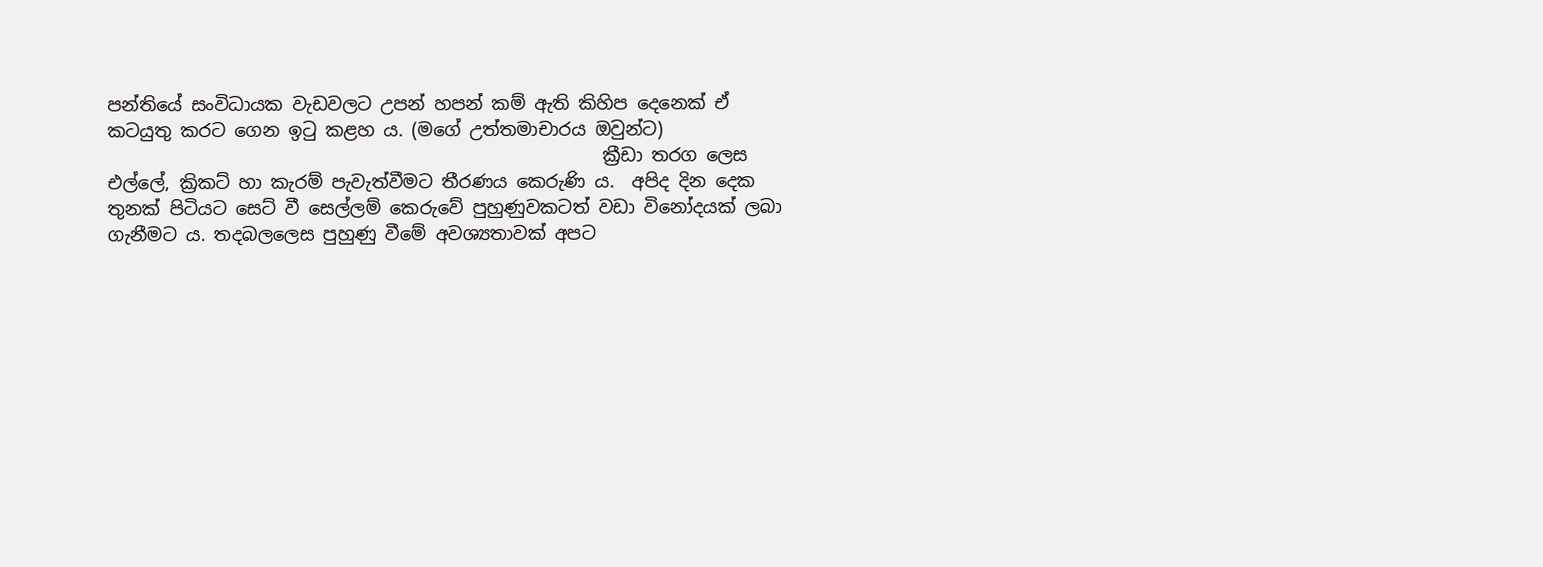පන්තියේ සංවිධායක වැඩවලට උපන් හපන් කම් ඇති කිහිප දෙනෙක් ඒ කටයුතු කරට ගෙන ඉටු කළහ ය. (මගේ උත්තමාචාරය ඔවුන්ට)
                                                       ක්‍රීඩා තරග ලෙස එල්ලේ, ක්‍රිකට් හා කැරම් පැවැත්වීමට තීරණය කෙරුණි ය.  අපිද දින දෙක තුනක් පිටියට සෙට් වී සෙල්ලම් කෙරුවේ පුහුණුවකටත් වඩා විනෝදයක් ලබා ගැනීමට ය. තදබලලෙස පුහුණු වීමේ අවශ්‍යතාවක් අපට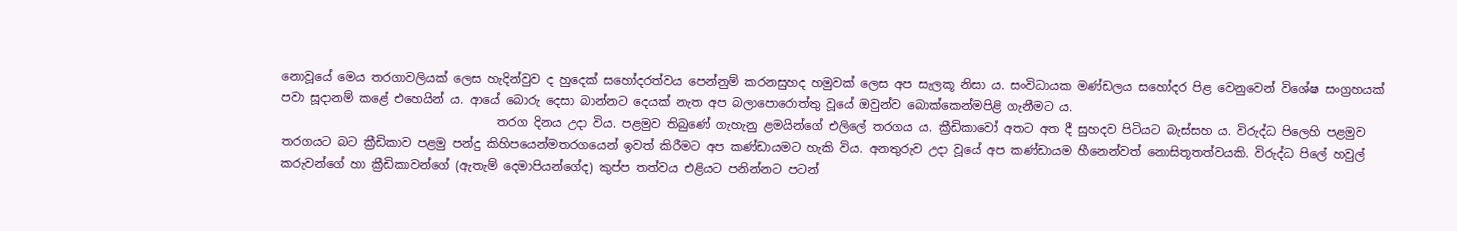නොවූයේ මෙය තරගාවලියක් ලෙස හැදින්වුව ද හුදෙක් සහෝදරත්වය පෙන්නුම් කරනසුහද හමුවක් ලෙස අප සැලකූ නිසා ය. සංවිධායක මණ්ඩලය සහෝදර පිළ වෙනුවෙන් විශේෂ සංග්‍රහයක් පවා සූදානම් කළේ එහෙයින් ය. ආයේ බොරු දෙසා බාන්නට දෙයක් නැත අප බලාපොරොත්තු වූයේ ඔවුන්ව බොක්කෙන්මපිළි ගැනීමට ය.
                                    තරග දිනය උදා විය. පළමුව තිබුණේ ගැහැනු ළමයින්ගේ එලිලේ තරගය ය. ක්‍රීඩිකාවෝ අතට අත දී සුහදව පිටියට බැස්සහ ය. විරුද්ධ පිලෙහි පළමුව තරගයට බට ක්‍රීඩිකාව පළමු පන්දු කිහිපයෙන්මතරගයෙන් ඉවත් කිරීමට අප කණ්ඩායමට හැකි විය. අනතුරුව උදා වූයේ අප කණ්ඩායම හීනෙන්වත් නොසිතූතත්වයකි. විරුද්ධ පිලේ හවුල් කරුවන්ගේ හා ක්‍රීඩිකාවන්ගේ (ඇතැම් දෙමාපියන්ගේද) කුප්ප තත්වය එළියට පනින්නට පටන්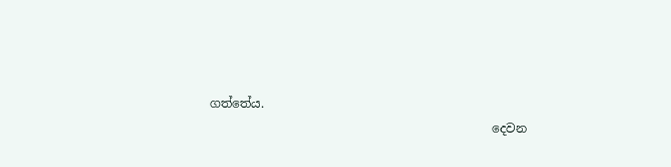ගත්තේය.
                                               දෙවන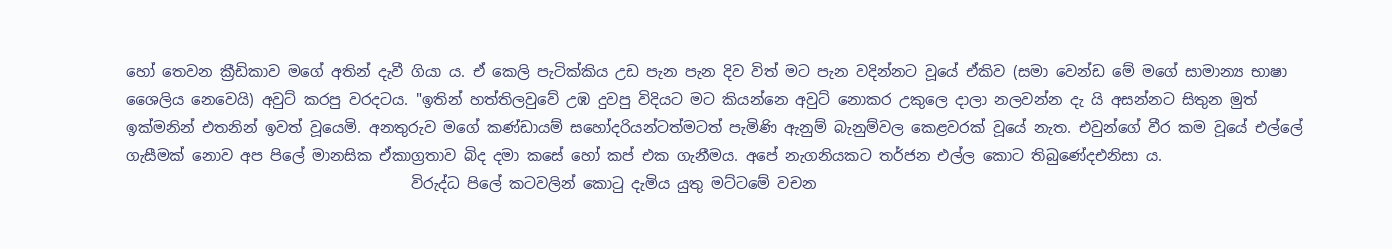හෝ තෙවන ක්‍රීඩිකාව මගේ අතින් දැවී ගියා ය. ඒ කෙලි පැටික්කිය උඩ පැන පැන දිව විත් මට පැන වදින්නට වූයේ ඒකිව (සමා වෙන්ඩ මේ මගේ සාමාන්‍ය භාෂා ශෛලිය නෙවෙයි) අවුට් කරපු වරදටය. "ඉතින් හත්තිලවුවේ උඹ දුවපු විදියට මට කියන්නෙ අවුට් නොකර උකුලෙ දාලා නලවන්න දැ යි අසන්නට සිතුන මුත් ඉක්මනින් එතනින් ඉවත් වූයෙමි. අනතුරුව මගේ කණ්ඩායම් සහෝදරියන්ටත්මටත් පැමිණි ඇනුම් බැනුම්වල කෙළවරක් වූයේ නැත. එවුන්ගේ වීර කම වූයේ එල්ලේ ගැසීමක් නොව අප පිලේ මානසික ඒකාග්‍රතාව බිද දමා කසේ හෝ කප් එක ගැනීමය. අපේ නැගනියකට තර්ජන එල්ල කොට තිබුණේදඑනිසා ය.
                                      විරුද්ධ පිලේ කටවලින් කොටු දැමිය යුතු මට්ටමේ වචන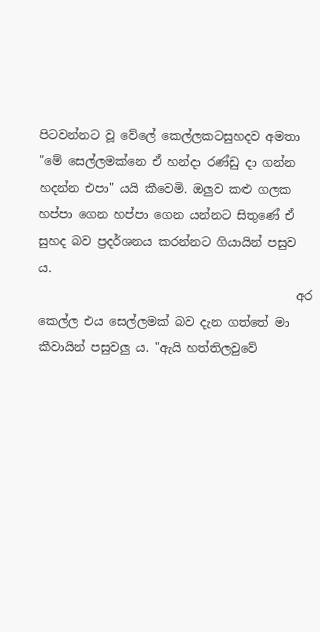පිටවන්නට වූ වේලේ කෙල්ලකටසුහදව අමතා "මේ සෙල්ලමක්නෙ ඒ හන්දා රණ්ඩු දා ගන්න හදන්න එපා" යයි කීවෙමි. ඔලුව කළු ගලක හප්පා ගෙන හප්පා ගෙන යන්නට සිතුණේ ඒ සුහද බව ප්‍රදර්ශනය කරන්නට ගියායින් පසුව ය.
                                           අර කෙල්ල එය සෙල්ලමක් බව දැන ගත්තේ මා කීවායින් පසුවලු ය. "ඇයි හත්තිලවුවේ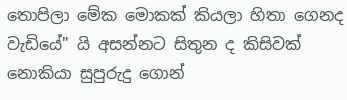තොපිලා මේක මොකක් කියලා හිතා ගෙනද වැඩියේ" යි අසන්නට සිතුන ද කිසිවක් නොකියා සුපුරුදු ගොන්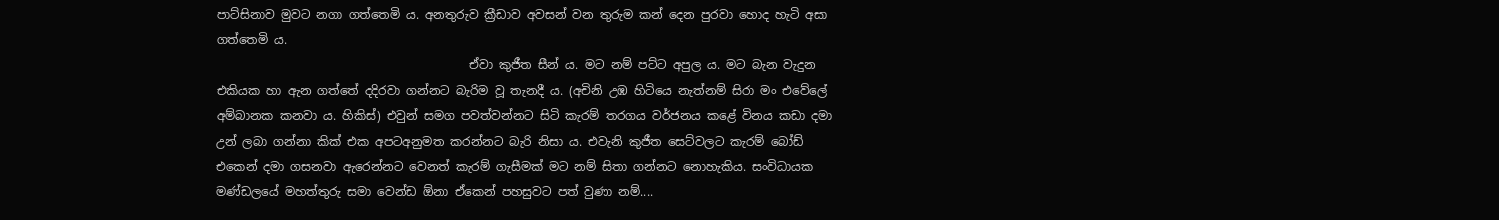පාට්සිනාව මුවට නගා ගත්තෙමි ය. අනතුරුව ක්‍රීඩාව අවසන් වන තුරුම ‍කන් දෙන පුරවා හොද හැටි අසා ගත්තෙමි ය.
                                          ඒවා කුජීත සීන් ය. මට නම් පට්ට අපුල ය. මට බැන වැදුන එකියක හා ඇන ගත්තේ දදිරවා ගන්නට බැරිම වූ තැනදී ය. (අචිනි උඹ හිටියෙ නැත්නම් සිරා මං එවේලේ අම්බානක කනවා ය. හිකිස්) එවුන් සමග පවත්වන්නට සිටි කැරම් තරගය වර්ජනය කළේ විනය කඩා දමා උන් ලබා ගන්නා කික් එක අපටඅනුමත කරන්නට බැරි නිසා ය. එවැනි කුජීත සෙට්වලට කැරම් බෝඩ් එකෙන් දමා ගසනවා ඇ‍රෙන්නට වෙනත් කැරම් ගැසීමක් මට නම් සිතා ගන්නට නොහැකිය. සංවිධායක මණ්ඩලයේ මහත්තුරු සමා වෙන්ඩ ඕනා ඒකෙන් පහසුවට පත් වුණා නම්....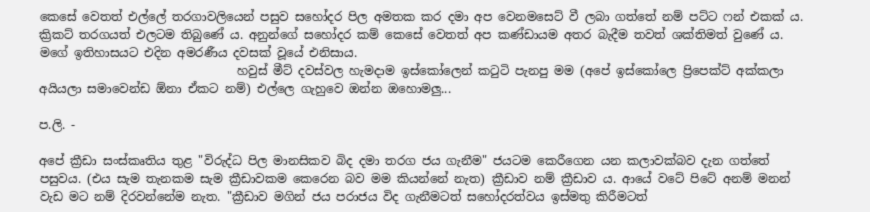කෙසේ වෙතත් එල්ලේ තරගාවලියෙන් පසුව සහෝදර පිල අමතක කර දමා අප වෙනමසෙට් වී ලබා ගත්තේ නම් පට්ට ෆන් එකක් ය. ක්‍රිකට් තරගයත් එලටම තිබුණේ ය. අනුන්ගේ සහෝදර කම් කෙසේ වෙතත් අප කණ්ඩායම අතර බැදීම තවත් ශක්තිමත් වුණේ ය. මගේ ඉතිහාසයට එදින අමරණීය දවසක් වූයේ එනිසාය.
                                 හවුස් මීට් දවස්වල හැමදාම ඉස්කෝලෙන් කටුටි පැනපු මම (අපේ ඉස්කෝලෙ ප්‍රිපෙක්ට් අක්කලා අයියලා සමාවෙන්ඩ ඕනා ඒකට නම්) එල්ලෙ ගැහුවෙ ඔන්න ඔහොමලු...

ප.ලි. -

අපේ ක්‍රීඩා සංස්කෘතිය තුළ "විරුද්ධ පිල මානසිකව බිද දමා තරග ජය ගැනීම" ජයටම කෙරීගෙන යන කලාවක්බව දැන ගත්තේ පසුවය. (එය සැම තැනකම සැම ක්‍රීඩාවකම කෙරෙන බව මම කියන්නේ නැත) ක්‍රීඩාව නම් ක්‍රීඩාව ය. ආයේ වටේ පිටේ අනම් මනන් වැඩ මට නම් දිරවන්නේම නැත. "ක්‍රීඩාව මගින් ජය පරාජය විද ගැනීමටත් සහෝදරත්වය ඉස්මතු කිරීමටත්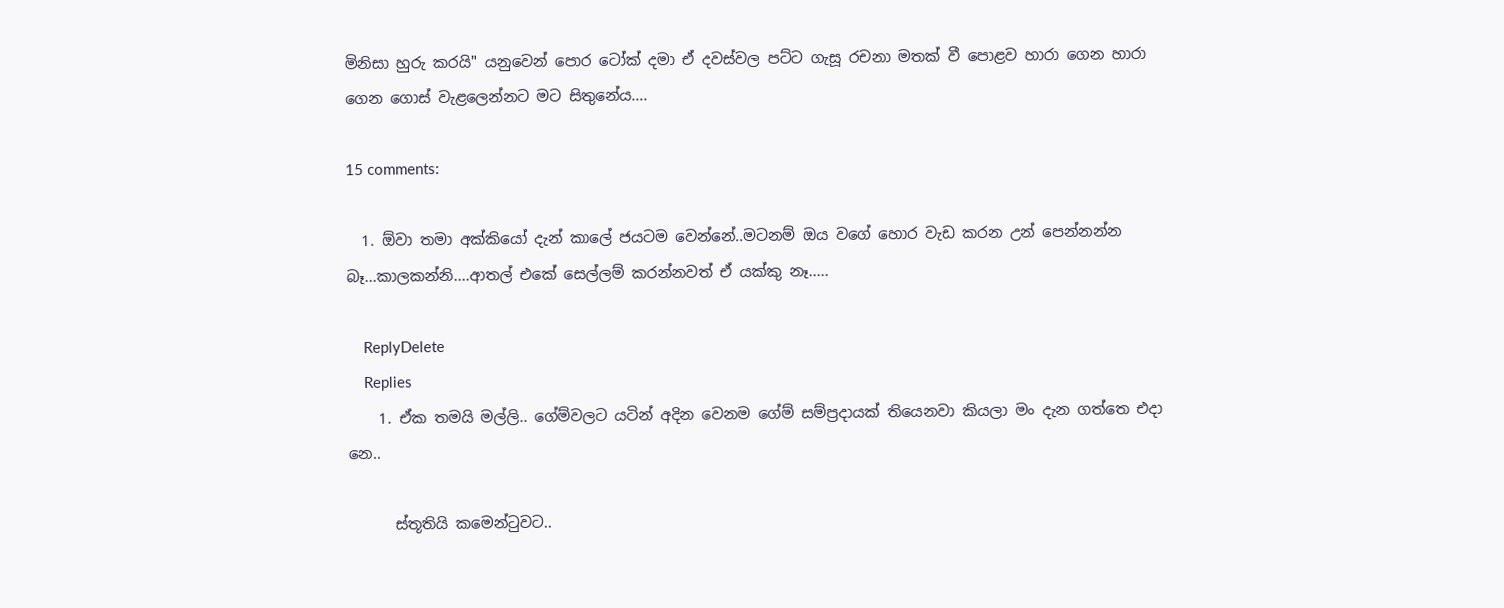මිනිසා හුරු කරයි" යනුවෙන් පොර ටෝක් දමා ඒ දවස්වල පට්ට ගැසූ රචනා මතක් වී පොළව හාරා ගෙන හාරා ගෙන ගොස් වැළලෙන්නට මට සිතුනේය....

15 comments:

  1. ඕවා තමා අක්කියෝ දැන් කාලේ ජයටම වෙන්නේ..මටනම් ඔය වගේ හොර වැඩ කරන උන් පෙන්නන්න බෑ...කාලකන්නි....ආතල් එකේ සෙල්ලම් කරන්නවත් ඒ යක්කු නෑ.....

    ReplyDelete
    Replies
    1. ඒක තමයි මල්ලි.. ගේම්වලට යටින් අදින වෙනම ගේම් සම්ප්‍රදායක් තියෙනවා කියලා මං දැන ගත්තෙ එදා නෙ..

      ස්තූතියි කමෙන්ටුවට..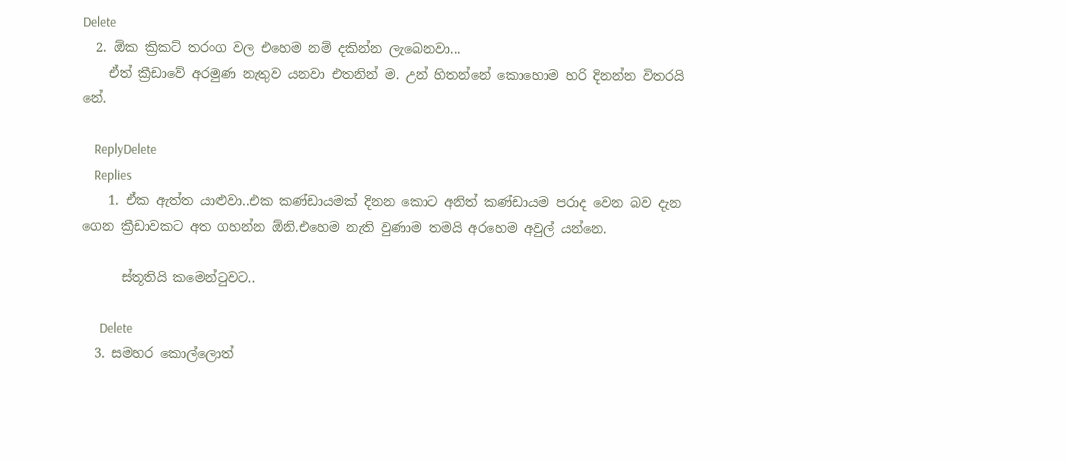Delete
  2. ඕක ක්‍රිකට් තරංග වල එහෙම නම් දකින්න ලැබෙනවා...
    ඒත් ක්‍රීඩාවේ අරමුණ නැතුව යනවා එතනින් ම. උන් හිතන්නේ කොහොම හරි දිනන්න විතරයි නේ.

    ReplyDelete
    Replies
    1. ඒක ඇත්ත යාළුවා..එක කණ්ඩායමක් දිනන කොට අනිත් කණ්ඩායම පරාද වෙන බව දැන ගෙන ක්‍රීඩාවකට අත ගහන්න ඕනි.එහෙම නැති වුණාම තමයි අරහෙම අවුල් යන්නෙ.

      ස්තූතියි කමෙන්ටුවට..

      Delete
  3. සමහර කොල්ලොත්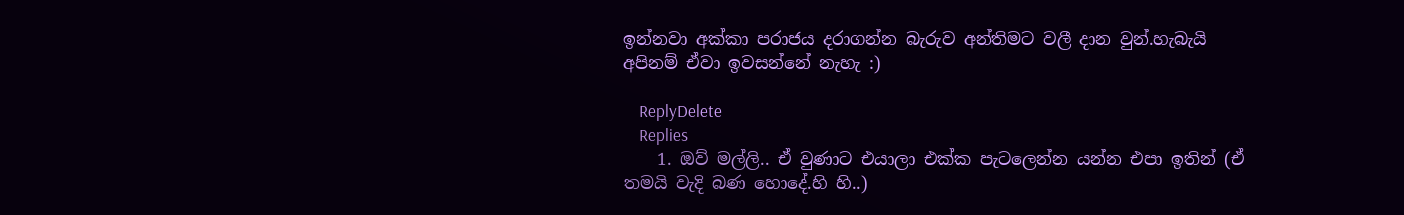ඉන්නවා අක්කා පරාජය දරාගන්න බැරුව අන්තිමට වලී දාන වුන්.හැබැයි අපිනම් ඒවා ඉවසන්නේ නැහැ :)

    ReplyDelete
    Replies
    1. ඔව් මල්ලි.. ඒ වුණාට එයාලා එක්ක පැටලෙන්න යන්න එපා ඉතින් (ඒ තමයි වැදි බණ හොදේ.හි හි..)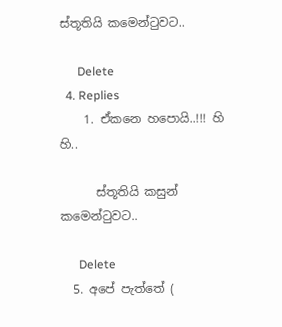ස්තූතියි කමෙන්ටුවට..

      Delete
  4. Replies
    1. ඒකනෙ හපොයි..!!! හි හි..

      ස්තූතියි කසුන් කමෙන්ටුවට..

      Delete
  5. අපේ පැත්තේ (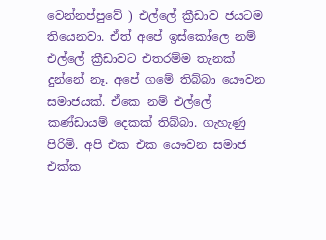වෙන්නප්පුවේ ) එල්ලේ ක්‍රීඩාව ජයටම තියෙනවා. ඒත් අපේ ඉස්කෝලෙ නම් එල්ලේ ක්‍රීඩාවට එතරම්ම තැනක් දුන්නේ නෑ. අපේ ගමේ තිබ්බා යෞවන සමාජයක්. ඒකෙ නම් එල්ලේ කණ්ඩායම් දෙකක් තිබ්බා. ගැහැණු පිරිමි. අපි එක එක යෞවන සමාජ එක්ක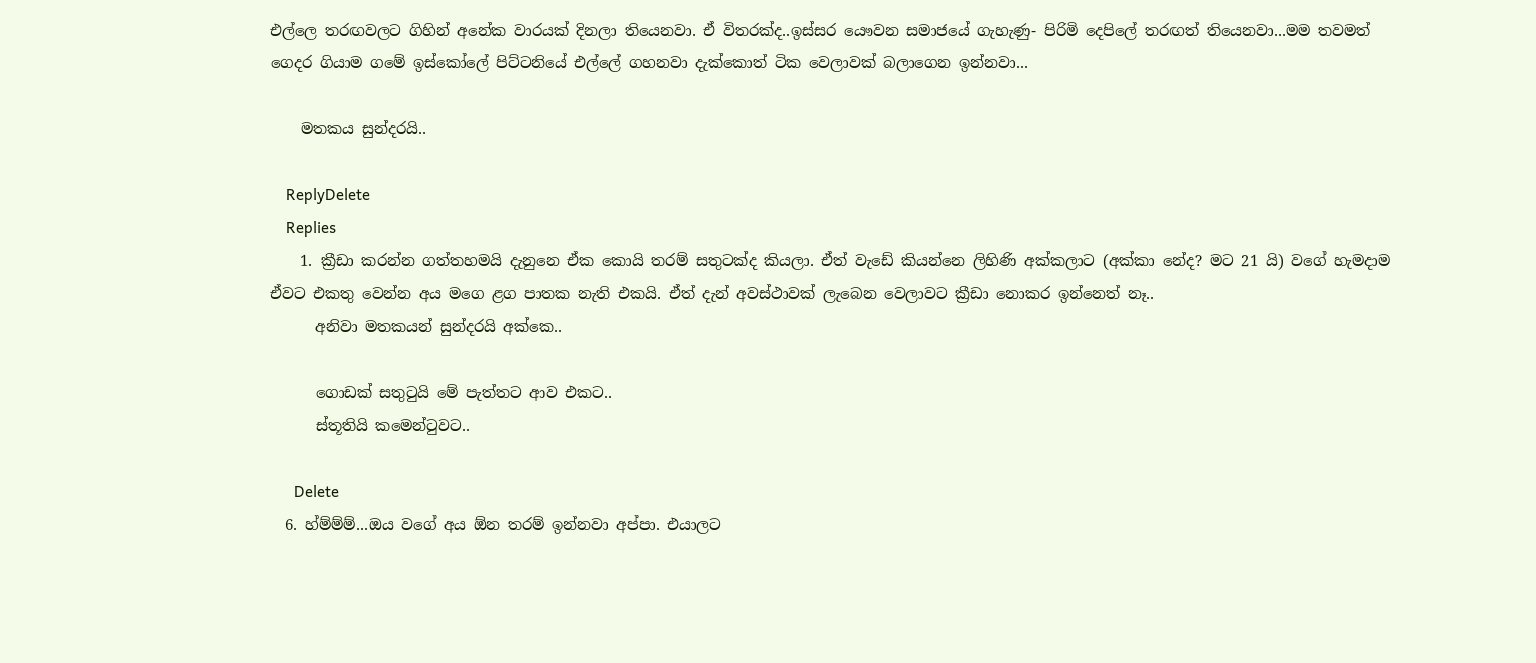එල්ලෙ තරඟවලට ගිහින් අනේක වාරයක් දිනලා තියෙනවා. ඒ විතරක්ද..ඉස්සර යෞවන සමාජයේ ගැහැණු- පිරිමි දෙපිලේ තරඟත් තියෙනවා...මම තවමත් ගෙදර ගියාම ගමේ ඉස්කෝලේ පිට්ටනියේ එල්ලේ ගහනවා දැක්කොත් ටික වෙලාවක් බලාගෙන ඉන්නවා...

    මතකය සුන්දරයි..

    ReplyDelete
    Replies
    1. ක්‍රීඩා කරන්න ගත්තහමයි දැනුනෙ ඒක කොයි තරම් සතුටක්ද කියලා. ඒත් වැඩේ කියන්නෙ ලිහිණි අක්කලාට (අක්කා‍ නේද? මට 21 යි) වගේ හැමදාම ඒවට එකතු වෙන්න අය මගෙ ළග පාතක නැති එකයි. ඒත් දැන් අවස්ථාවක් ලැබෙන වෙලාවට ක්‍රීඩා නොකර ඉන්නෙත් නෑ..
      අනිවා මතකයන් සුන්දරයි අක්කෙ..

      ගොඩක් සතුටුයි මේ පැත්තට ආව එකට..
      ස්තූතියි කමෙන්ටුවට..

      Delete
  6. හ්ම්ම්ම්...ඔය වගේ අය ඕන තරම් ඉන්නවා අප්පා. එයාලට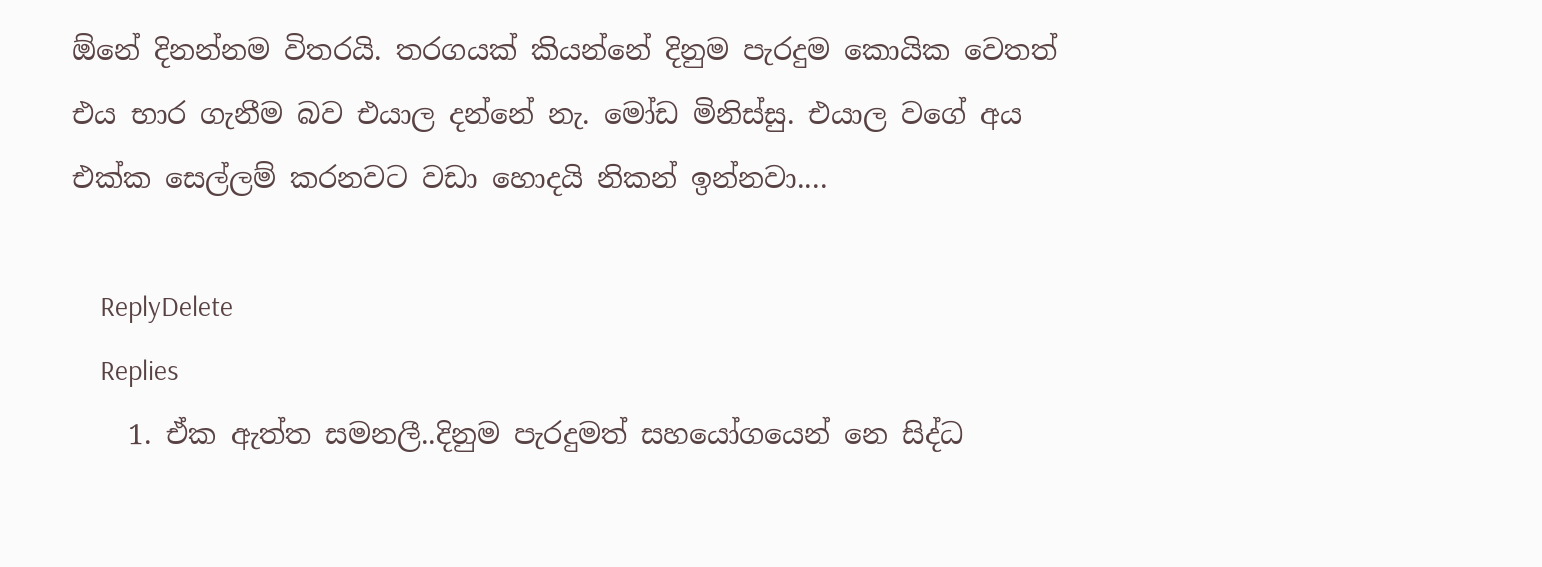ඕනේ දිනන්නම විතරයි. තරගයක් කියන්නේ දිනුම පැරදුම කොයික වෙතත් එය භාර ගැනීම බව එයාල දන්නේ නැ. මෝඩ මිනිස්සු. එයාල වගේ අය එක්ක සෙල්ලම් කරනවට වඩා හොදයි නිකන් ඉන්නවා....

    ReplyDelete
    Replies
    1. ඒක ඇත්ත සමනලී..දිනුම පැරදුමත් සහයෝගයෙන් නෙ සිද්ධ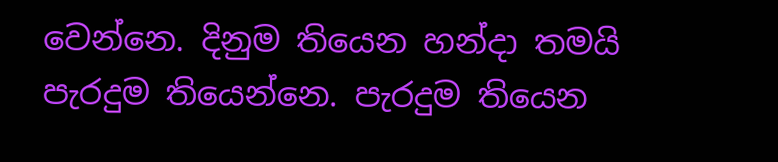වෙන්නෙ. දිනුම තියෙන හන්දා තමයි පැරදුම තියෙන්නෙ. පැරදුම තියෙන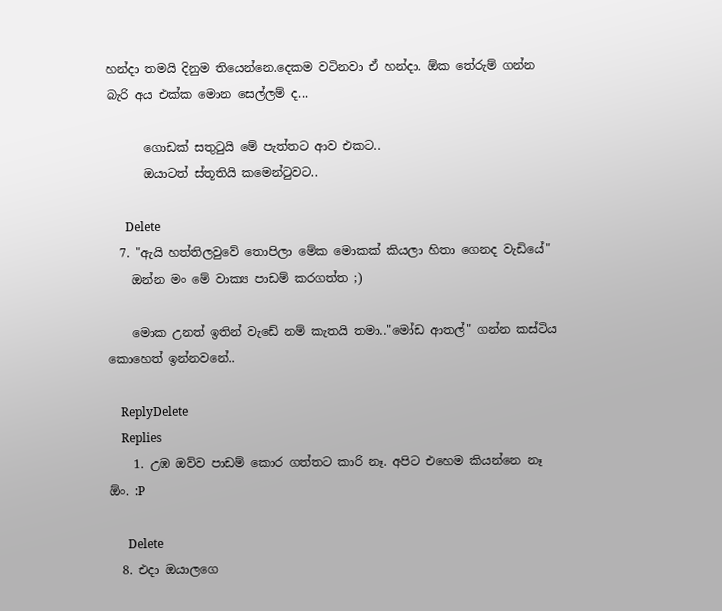හන්දා තමයි දිනුම තියෙන්නෙ.දෙකම වටිනවා ඒ හන්දා. ඕක තේරුම් ගන්න බැරි අය එක්ක මොන සෙල්ලම් ද...

      ගොඩක් සතුටුයි මේ පැත්තට ආව එකට..
      ඔයාටත් ස්තූතියි කමෙන්ටුවට..

      Delete
  7. "ඇයි හත්තිලවුවේ තොපිලා මේක මොකක් කියලා හිතා ගෙනද වැඩියේ"
    ඔන්න මං මේ වාක්‍ය පාඩම් කරගත්ත ;)

    මොක උනත් ඉතින් වැඩේ නම් කැතයි තමා.."මෝඩ ආතල්" ගන්න කස්ටිය කොහෙත් ඉන්නවනේ..

    ReplyDelete
    Replies
    1. උඹ ඔව්ව පාඩම් කොර ගත්තට කාරි නෑ. අපිට එහෙම කියන්නෙ නෑ ඕං. :P

      Delete
  8. එදා ඔයාලගෙ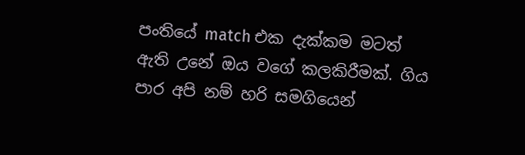පංතියේ match එක දැක්කම මටත් ඇති උනේ ඔය වගේ කලකිරීමක්. ගිය පාර අපි නම් හරි සමගියෙන්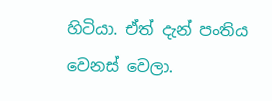හිටියා. ඒත් දැන් පංතිය වෙනස් වෙලා.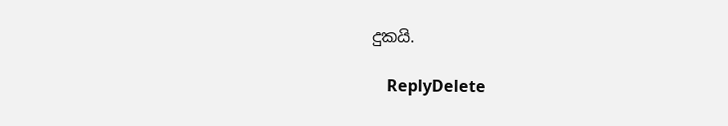දුකයි.

    ReplyDelete